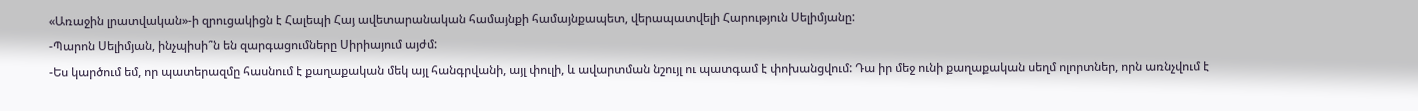«Առաջին լրատվական»-ի զրուցակիցն է Հալեպի Հայ ավետարանական համայնքի համայնքապետ, վերապատվելի Հարություն Սելիմյանը:
-Պարոն Սելիմյան, ինչպիսի՞ն են զարգացումները Սիրիայում այժմ:
-Ես կարծում եմ, որ պատերազմը հասնում է քաղաքական մեկ այլ հանգրվանի, այլ փուլի, և ավարտման նշույլ ու պատգամ է փոխանցվում: Դա իր մեջ ունի քաղաքական սեղմ ոլորտներ, որն առնչվում է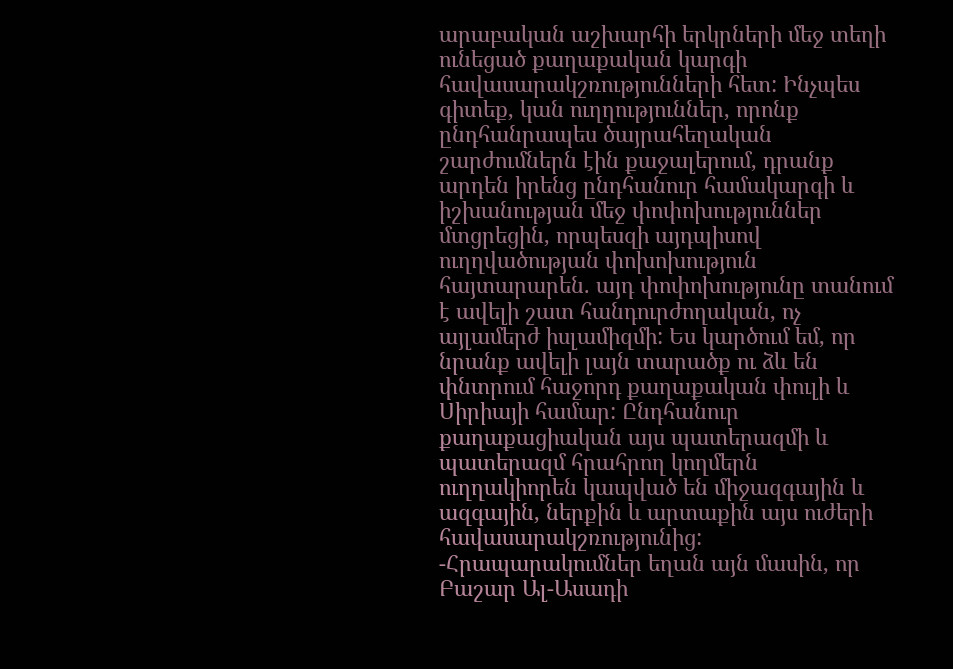արաբական աշխարհի երկրների մեջ տեղի ունեցած քաղաքական կարգի հավասարակշռությունների հետ: Ինչպես գիտեք, կան ուղղություններ, որոնք ընդհանրապես ծայրահեղական շարժումներն էին քաջալերում, դրանք արդեն իրենց ընդհանուր համակարգի և իշխանության մեջ փոփոխություններ մտցրեցին, որպեսզի այդպիսով ուղղվածության փոխոխություն հայտարարեն. այդ փոփոխությունը տանում է ավելի շատ հանդուրժողական, ոչ այլամերժ իսլամիզմի: Ես կարծում եմ, որ նրանք ավելի լայն տարածք ու ձև են փնտրում հաջորդ քաղաքական փուլի և Սիրիայի համար: Ընդհանուր քաղաքացիական այս պատերազմի և պատերազմ հրահրող կողմերն ուղղակիորեն կապված են միջազգային և ազգային, ներքին և արտաքին այս ուժերի հավասարակշռությունից:
-Հրապարակումներ եղան այն մասին, որ Բաշար Ալ-Ասադի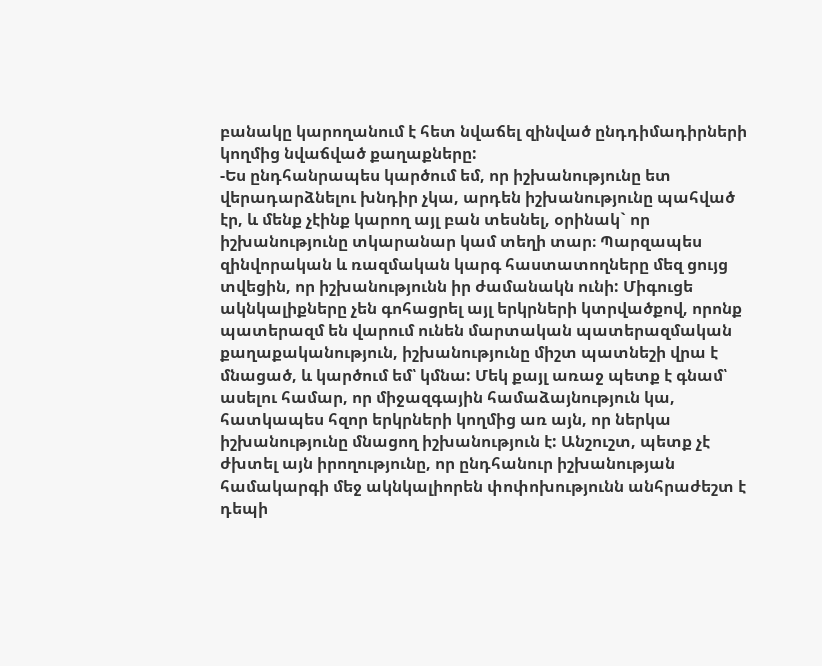բանակը կարողանում է հետ նվաճել զինված ընդդիմադիրների կողմից նվաճված քաղաքները:
-Ես ընդհանրապես կարծում եմ, որ իշխանությունը ետ վերադարձնելու խնդիր չկա, արդեն իշխանությունը պահված էր, և մենք չէինք կարող այլ բան տեսնել, օրինակ` որ իշխանությունը տկարանար կամ տեղի տար։ Պարզապես զինվորական և ռազմական կարգ հաստատողները մեզ ցույց տվեցին, որ իշխանությունն իր ժամանակն ունի: Միգուցե ակնկալիքները չեն գոհացրել այլ երկրների կտրվածքով, որոնք պատերազմ են վարում ունեն մարտական պատերազմական քաղաքականություն, իշխանությունը միշտ պատնեշի վրա է մնացած, և կարծում եմ՝ կմնա: Մեկ քայլ առաջ պետք է գնամ՝ ասելու համար, որ միջազգային համաձայնություն կա, հատկապես հզոր երկրների կողմից առ այն, որ ներկա իշխանությունը մնացող իշխանություն է: Անշուշտ, պետք չէ ժխտել այն իրողությունը, որ ընդհանուր իշխանության համակարգի մեջ ակնկալիորեն փոփոխությունն անհրաժեշտ է դեպի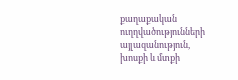քաղաքական ուղղվածությունների այլազանություն, խոսքի և մտքի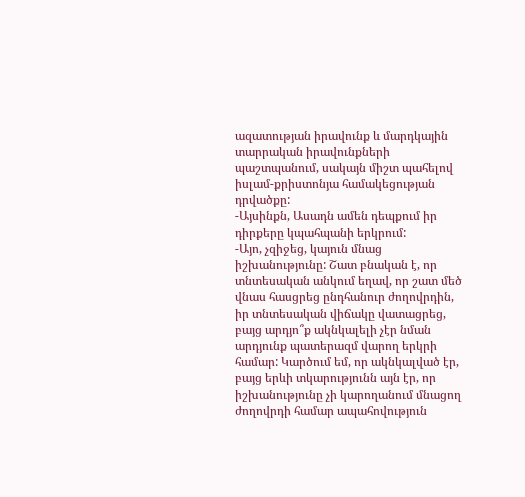ազատության իրավունք և մարդկային տարրական իրավունքների պաշտպանում, սակայն միշտ պահելով իսլամ-քրիստոնյա համակեցության դրվածքը:
-Այսինքն, Ասադն ամեն դեպքում իր դիրքերը կպահպանի երկրում:
-Այո, չզիջեց, կայուն մնաց իշխանությունը: Շատ բնական է, որ տնտեսական անկում եղավ, որ շատ մեծ վնաս հասցրեց ընդհանուր ժողովրդին, իր տնտեսական վիճակը վատացրեց, բայց արդյո՞ք ակնկալելի չէր նման արդյունք պատերազմ վարող երկրի համար: Կարծում եմ, որ ակնկալված էր, բայց երևի տկարությունն այն էր, որ իշխանությունը չի կարողանում մնացող ժողովրդի համար ապահովություն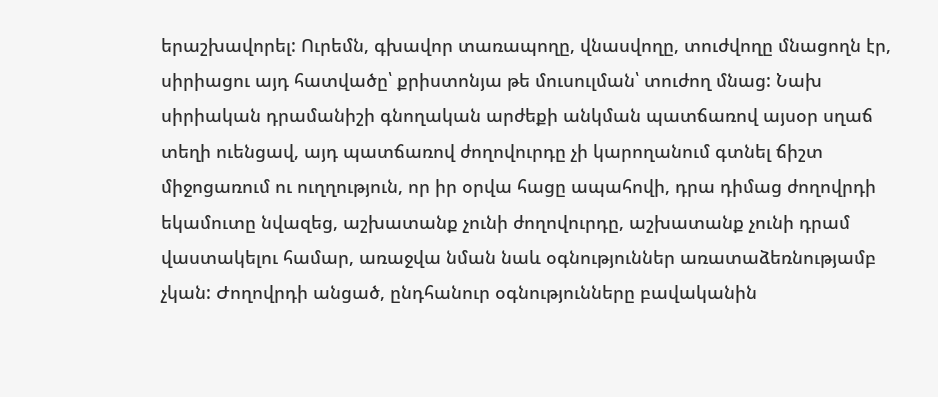երաշխավորել: Ուրեմն, գխավոր տառապողը, վնասվողը, տուժվողը մնացողն էր, սիրիացու այդ հատվածը՝ քրիստոնյա թե մուսուլման՝ տուժող մնաց: Նախ սիրիական դրամանիշի գնողական արժեքի անկման պատճառով այսօր սղաճ տեղի ուենցավ, այդ պատճառով ժողովուրդը չի կարողանում գտնել ճիշտ միջոցառում ու ուղղություն, որ իր օրվա հացը ապահովի, դրա դիմաց ժողովրդի եկամուտը նվազեց, աշխատանք չունի ժողովուրդը, աշխատանք չունի դրամ վաստակելու համար, առաջվա նման նաև օգնություններ առատաձեռնությամբ չկան: Ժողովրդի անցած, ընդհանուր օգնությունները բավականին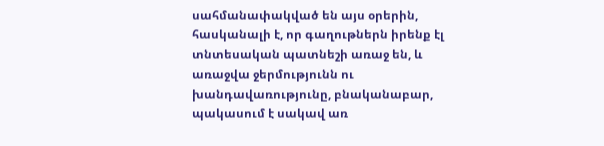սահմանափակված են այս օրերին, հասկանալի է, որ գաղութներն իրենք էլ տնտեսական պատնեշի առաջ են, և առաջվա ջերմությունն ու խանդավառությունը, բնականաբար, պակասում է սակավ առ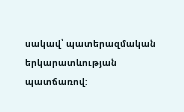սակավ՝ պատերազմական երկարատևության պատճառով: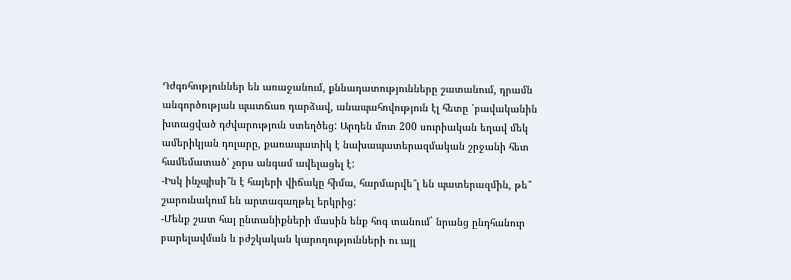Դժգոհություններ են առաջանում, քննադատությունները շատանում, դրամն անգործության պատճառ դարձավ, անապահովություն էլ հետը ՝բավականին խտացված դժվարություն ստեղծեց: Արդեն մոտ 200 սուրիական եղավ մեկ ամերիկյան դոլարը, քառապատիկ է նախապատերազմական շրջանի հետ համեմատած՝ չորս անգամ ավելացել է:
-Իսկ ինչպիսի՞ն է հայերի վիճակը հիմա, հարմարվե՞լ են պատերազմին, թե՞ շարունակում են արտագաղթել երկրից:
-Մենք շատ հայ ընտանիքների մասին ենք հոգ տանում` նրանց ընդհանուր բարելավման և բժշկական կարողությունների ու այլ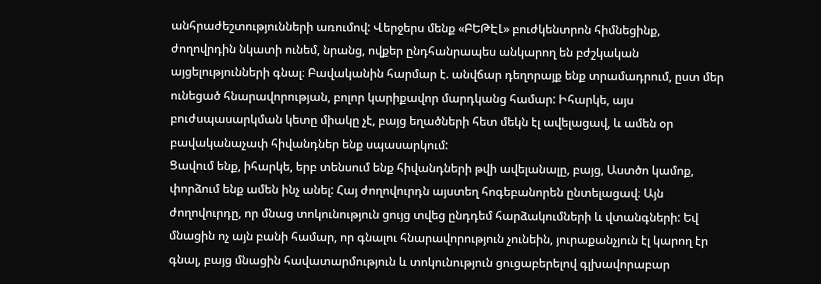անհրաժեշտությունների առումով: Վերջերս մենք «ԲԵԹԷԼ» բուժկենտրոն հիմնեցինք, ժողովրդին նկատի ունեմ, նրանց, ովքեր ընդհանրապես անկարող են բժշկական այցելությունների գնալ։ Բավականին հարմար է. անվճար դեղորայք ենք տրամադրում, ըստ մեր ունեցած հնարավորության, բոլոր կարիքավոր մարդկանց համար: Իհարկե, այս բուժսպասարկման կետը միակը չէ, բայց եղածների հետ մեկն էլ ավելացավ, և ամեն օր բավականաչափ հիվանդներ ենք սպասարկում:
Ցավում ենք, իհարկե, երբ տենսում ենք հիվանդների թվի ավելանալը, բայց, Աստծո կամոք, փորձում ենք ամեն ինչ անել: Հայ ժողովուրդն այստեղ հոգեբանորեն ընտելացավ։ Այն ժողովուրդը, որ մնաց տոկունություն ցույց տվեց ընդդեմ հարձակումների և վտանգների: Եվ մնացին ոչ այն բանի համար, որ գնալու հնարավորություն չունեին, յուրաքանչյուն էլ կարող էր գնալ, բայց մնացին հավատարմություն և տոկունություն ցուցաբերելով գլխավորաբար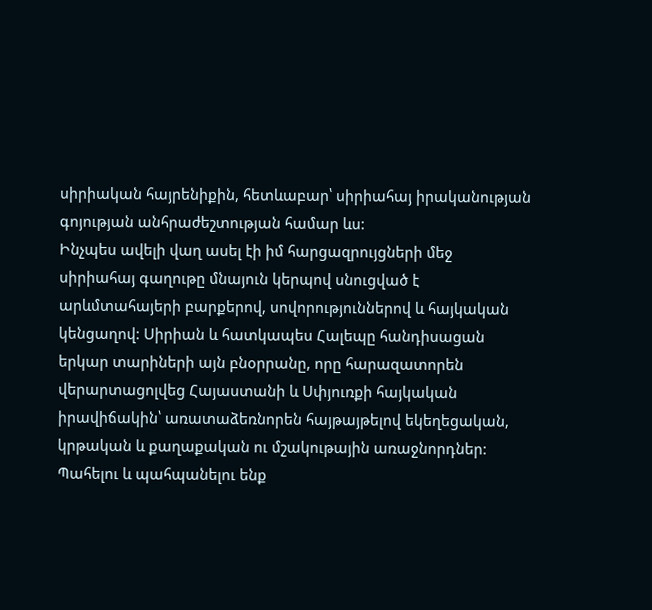սիրիական հայրենիքին, հետևաբար՝ սիրիահայ իրականության գոյության անհրաժեշտության համար ևս:
Ինչպես ավելի վաղ ասել էի իմ հարցազրույցների մեջ սիրիահայ գաղութը մնայուն կերպով սնուցված է արևմտահայերի բարքերով, սովորություններով և հայկական կենցաղով: Սիրիան և հատկապես Հալեպը հանդիսացան երկար տարիների այն բնօրրանը, որը հարազատորեն վերարտացոլվեց Հայաստանի և Սփյուռքի հայկական իրավիճակին՝ առատաձեռնորեն հայթայթելով եկեղեցական, կրթական և քաղաքական ու մշակութային առաջնորդներ: Պահելու և պահպանելու ենք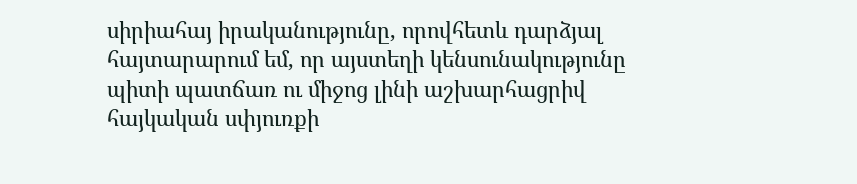սիրիահայ իրականությունը, որովհետև դարձյալ հայտարարում եմ, որ այստեղի կենսունակությունը պիտի պատճառ ու միջոց լինի աշխարհացրիվ հայկական սփյուռքի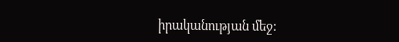իրականության մեջ: